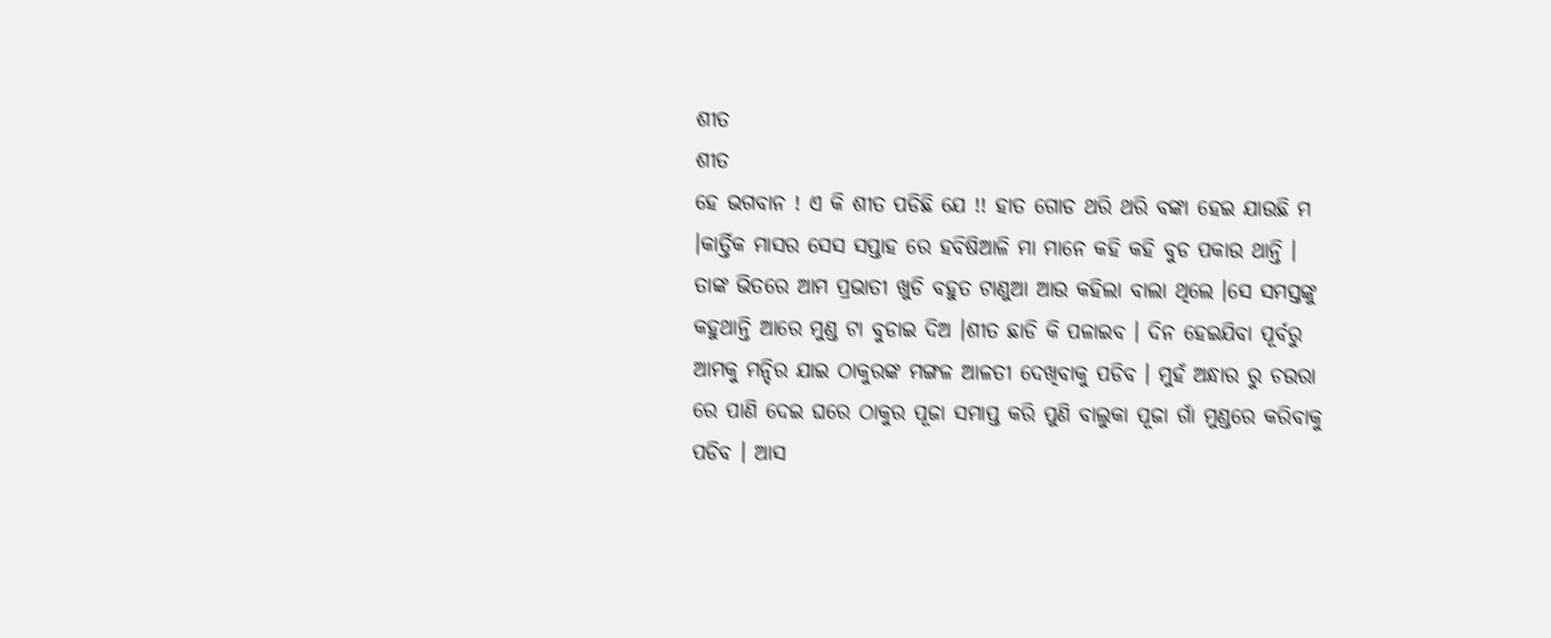ଶୀତ
ଶୀତ
ହେ ଭଗବାନ ! ଏ କି ଶୀତ ପଡିଛି ଯେ !! ହାତ ଗୋଡ ଥରି ଥରି ବଙ୍କା ହେଇ ଯାଉଛି ମ ।କାର୍ତ୍ତିକ ମାସର ସେସ ସପ୍ତାହ ରେ ହବିଷିଆଳି ମା ମାନେ କହି କହି ବୁଡ ପକାଉ ଥାନ୍ତି । ତାଙ୍କ ଭିତରେ ଆମ ପ୍ରଭାତୀ ଖୁଡି ବହୁତ ଟାଣୁଆ ଆଉ କହିଲା ବାଲା ଥିଲେ ।ସେ ସମସ୍ତଙ୍କୁ କହୁଥାନ୍ତି ଆରେ ମୁଣ୍ଡ ଟା ବୁଡାଇ ଦିଅ ।ଶୀତ ଛାଡି କି ପଳାଇବ । ଦିନ ହେଇଯିବା ପୂର୍ବରୁ ଆମକୁ ମନ୍ଦିର ଯାଇ ଠାକୁରଙ୍କ ମଙ୍ଗଳ ଆଳତୀ ଦେଖିବାକୁ ପଡିବ । ମୁହଁ ଅନ୍ଧାର ରୁ ଚଉରା ରେ ପାଣି ଦେଇ ଘରେ ଠାକୁର ପୂଜା ସମାପ୍ତ କରି ପୁଣି ବାଲୁକା ପୂଜା ଗାଁ ମୁଣ୍ଡରେ କରିବାକୁ ପଡିବ । ଆସ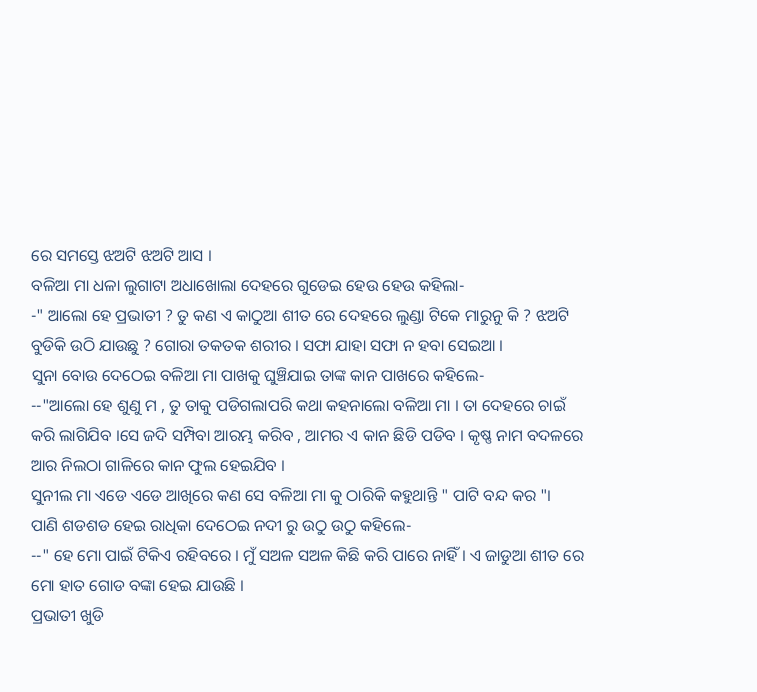ରେ ସମସ୍ତେ ଝଅଟି ଝଅଟି ଆସ ।
ବଳିଆ ମା ଧଳା ଲୁଗାଟା ଅଧାଖୋଲା ଦେହରେ ଗୁଡେଇ ହେଉ ହେଉ କହିଲା-
-" ଆଲୋ ହେ ପ୍ରଭାତୀ ? ତୁ କଣ ଏ କାଠୁଆ ଶୀତ ରେ ଦେହରେ ଲୁଣ୍ଡା ଟିକେ ମାରୁନୁ କି ? ଝଅଟି ବୁଡିକି ଉଠି ଯାଉଛୁ ? ଗୋରା ତକତକ ଶରୀର । ସଫା ଯାହା ସଫା ନ ହବା ସେଇଆ ।
ସୁନା ବୋଉ ଦେଠେଇ ବଳିଆ ମା ପାଖକୁ ଘୁଞ୍ଚିଯାଇ ତାଙ୍କ କାନ ପାଖରେ କହିଲେ-
--"ଆଲୋ ହେ ଶୁଣୁ ମ , ତୁ ତାକୁ ପଡିଗଲାପରି କଥା କହନାଲୋ ବଳିଆ ମା । ତା ଦେହରେ ଚାଇଁ କରି ଲାଗିଯିବ ।ସେ ଜଦି ସମ୍ପିବା ଆରମ୍ଭ କରିବ , ଆମର ଏ କାନ ଛିଡି ପଡିବ । କୃଷ୍ଣ ନାମ ବଦଳରେ ଆର ନିଲଠା ଗାଳିରେ କାନ ଫୁଲ ହେଇଯିବ ।
ସୁନୀଲ ମା ଏଡେ ଏଡେ ଆଖିରେ କଣ ସେ ବଳିଆ ମା କୁ ଠାରିକି କହୁଥାନ୍ତି " ପାଟି ବନ୍ଦ କର "।
ପାଣି ଶଡଶଡ ହେଇ ରାଧିକା ଦେଠେଇ ନଦୀ ରୁ ଉଠୁ ଉଠୁ କହିଲେ-
--" ହେ ମୋ ପାଇଁ ଟିକିଏ ରହିବରେ । ମୁଁ ସଅଳ ସଅଳ କିଛି କରି ପାରେ ନାହିଁ । ଏ ଜାଡୁଆ ଶୀତ ରେ ମୋ ହାତ ଗୋଡ ବଙ୍କା ହେଇ ଯାଉଛି ।
ପ୍ରଭାତୀ ଖୁଡି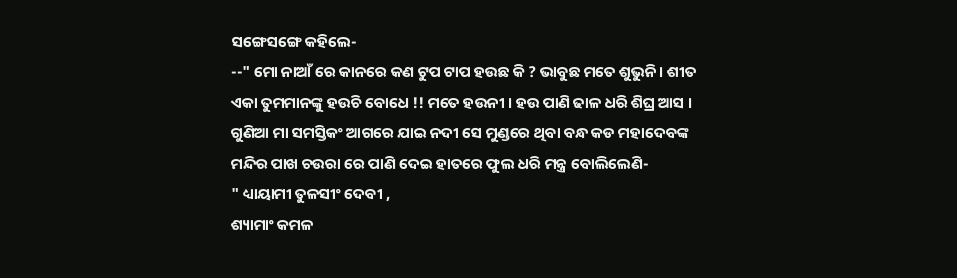ସଙ୍ଗେସଙ୍ଗେ କହିଲେ-
--" ମୋ ନାଆଁ ରେ କାନରେ କଣ ଟୁପ ଟାପ ହଉଛ କି ? ଭାବୁଛ ମତେ ଶୁଭୁନି । ଶୀତ ଏକା ତୁମମାନଙ୍କୁ ହଉଚି ବୋଧେ !! ମତେ ହଉନୀ । ହଉ ପାଣି ଢାଳ ଧରି ଶିଘ୍ର ଆସ ।
ଗୁଣିଆ ମା ସମସ୍ତିକଂ ଆଗରେ ଯାଇ ନଦୀ ସେ ମୁଣ୍ଡରେ ଥିବା ବନ୍ଧ କଡ ମହାଦେବଙ୍କ ମନ୍ଦିର ପାଖ ଚଉରା ରେ ପାଣି ଦେଇ ହାତରେ ଫୁଲ ଧରି ମନ୍ତ୍ର ବୋଲିଲେଣି-
" ଧ୍ୟାୟାମୀ ତୁଳସୀଂ ଦେବୀ ,
ଶ୍ୟାମାଂ କମଳ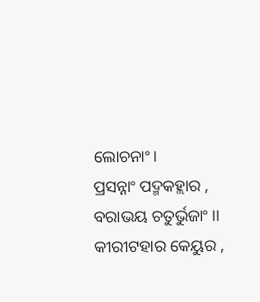ଲୋଚନାଂ।
ପ୍ରସନ୍ନାଂ ପଦ୍ମକହ୍ଲାର ,
ବରାଭୟ ଚତୁର୍ଭୁଜାଂ ।।
କୀରୀଟହାର କେୟୁର ,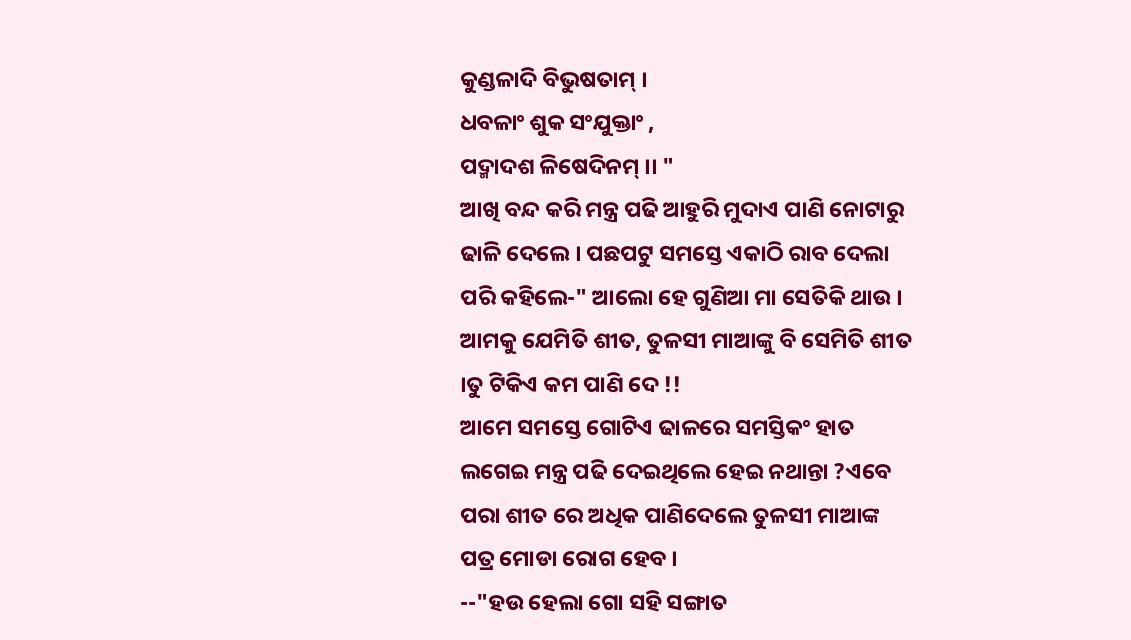କୁଣ୍ଡଳାଦି ବିଭୁଷତାମ୍ ।
ଧବଳାଂ ଶୁକ ସଂଯୁକ୍ତାଂ ,
ପଦ୍ମାଦଶ ଳିଷେଦିନମ୍ ।। "
ଆଖି ବନ୍ଦ କରି ମନ୍ତ୍ର ପଢି ଆହୁରି ମୁଦାଏ ପାଣି ନୋଟାରୁ ଢାଳି ଦେଲେ । ପଛପଟୁ ସମସ୍ତେ ଏକାଠି ରାବ ଦେଲା ପରି କହିଲେ-" ଆଲୋ ହେ ଗୁଣିଆ ମା ସେତିକି ଥାଉ । ଆମକୁ ଯେମିତି ଶୀତ, ତୁଳସୀ ମାଆଙ୍କୁ ବି ସେମିତି ଶୀତ ।ତୁ ଟିକିଏ କମ ପାଣି ଦେ !!
ଆମେ ସମସ୍ତେ ଗୋଟିଏ ଢାଳରେ ସମସ୍ତିକଂ ହାତ ଲଗେଇ ମନ୍ତ୍ର ପଢି ଦେଇଥିଲେ ହେଇ ନଥାନ୍ତା ?ଏବେ ପରା ଶୀତ ରେ ଅଧିକ ପାଣିଦେଲେ ତୁଳସୀ ମାଆଙ୍କ ପତ୍ର ମୋଡା ରୋଗ ହେବ ।
--"ହଉ ହେଲା ଗୋ ସହି ସଙ୍ଗାତ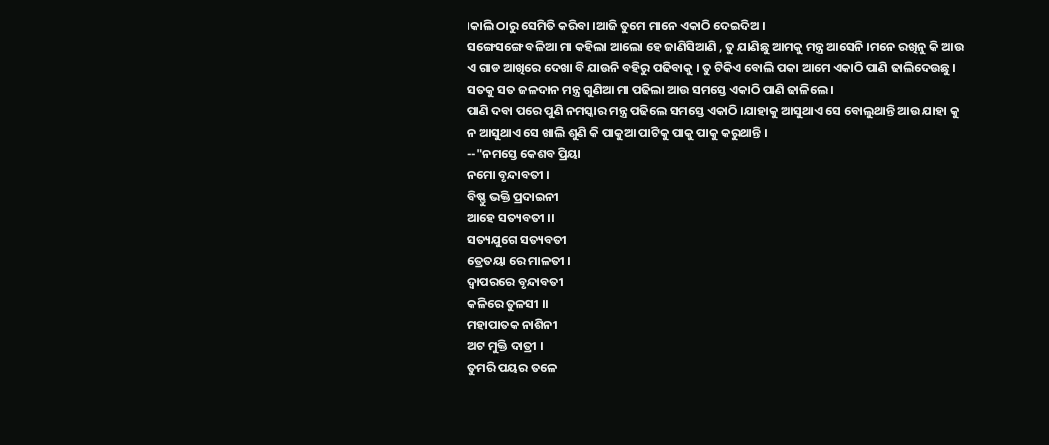।କାଲି ଠାରୁ ସେମିତି କରିବା ।ଆଜି ତୁମେ ମାନେ ଏକାଠି ଦେଇଦିଅ ।
ସଙ୍ଗେସଙ୍ଗେ ବଳିଆ ମା କହିଲା ଆଲୋ ହେ ଜାଣିସିଆଣି , ତୁ ଯାଣିଛୁ ଆମକୁ ମନ୍ତ୍ର ଆସେନି ।ମନେ ରଖିନୁ କି ଆଉ ଏ ଗାଡ ଆଖିରେ ଦେଖା ବି ଯାଉନି ବହିରୁ ପଢିବାକୁ । ତୁ ଟିକିଏ ବୋଲି ପକା ଆମେ ଏକାଠି ପାଣି ଢାଲିଦେଉଛୁ । ସତକୁ ସତ ଜଳଦାନ ମନ୍ତ୍ର ଗୁଣିଆ ମା ପଢିଲା ଆଉ ସମସ୍ତେ ଏକାଠି ପାଣି ଢାଳିଲେ ।
ପାଣି ଦବା ପରେ ପୁଣି ନମସ୍କାର ମନ୍ତ୍ର ପଢିଲେ ସମସ୍ତେ ଏକାଠି ।ଯାହାକୁ ଆସୁଥାଏ ସେ ବୋଲୁଥାନ୍ତି ଆଉ ଯାହା କୁ ନ ଆସୁଥାଏ ସେ ଖାଲି ଶୁଣି କି ପାକୁଆ ପାଟିକୁ ପାକୁ ପାକୁ କରୁଥାନ୍ତି ।
--"ନମସ୍ତେ କେଶବ ପ୍ରିୟା
ନମୋ ବୃନ୍ଦାବତୀ ।
ବିଷ୍ଣୁ ଭକ୍ତି ପ୍ରଦାଇନୀ
ଆହେ ସତ୍ୟବତୀ ।।
ସତ୍ୟଯୁଗେ ସତ୍ୟବତୀ
ତ୍ରେତୟା ରେ ମାଳତୀ ।
ଦ୍ବାପରରେ ବୃନ୍ଦାବତୀ
କଳିରେ ତୁଳସୀ ।।
ମହାପାତକ ନାଶିନୀ
ଅଟ ମୁକ୍ତି ଦାତ୍ରୀ ।
ତୁମରି ପୟର ତଳେ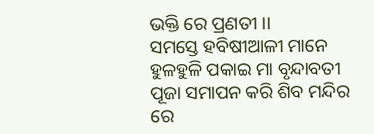ଭକ୍ତି ରେ ପ୍ରଣତୀ ।।
ସମସ୍ତେ ହବିଷୀଆଳୀ ମାନେ ହୁଳହୁଳି ପକାଇ ମା ବୃନ୍ଦାବତୀ ପୂଜା ସମାପନ କରି ଶିବ ମନ୍ଦିର ରେ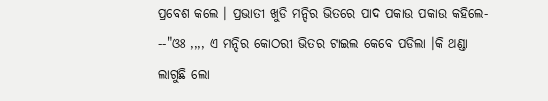ପ୍ରବେଶ କଲେ । ପ୍ରଭାତୀ ଖୁଡି ମନ୍ଦିର ଭିତରେ ପାଦ ପକାଉ ପକାଉ କହିଲେ-
--"ଓଃ ,,,, ଏ ମନ୍ଦିର କୋଠରୀ ଭିତର ଟାଇଲ କେବେ ପଡିଲା ।କି ଥଣ୍ଡା ଲାଗୁଛି ଲୋ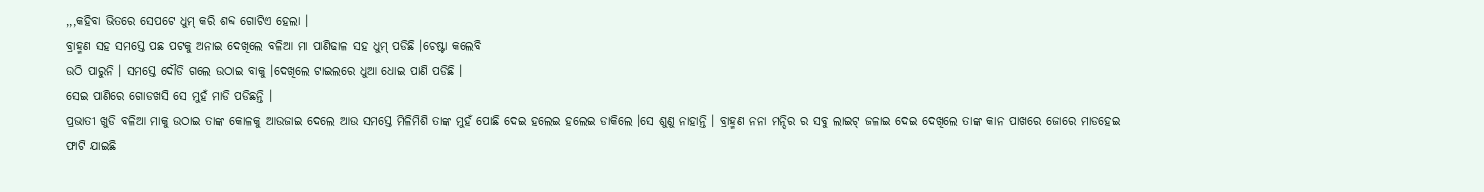,,,କହିବା ଭିତରେ ସେପଟେ ଧୁମ୍ କରି ଶବ୍ଦ ଗୋଟିଏ ହେଲା ।
ବ୍ରାହ୍ମଣ ସହ ସମସ୍ତେ ପଛ ପଟକୁ ଅନାଇ ଦେଖିଲେ ବଳିଆ ମା ପାଣିଢାଳ ସହ ଧୁମ୍ ପଡିଛି ।ଚେଷ୍ଟା କଲେବି
ଉଠି ପାରୁନି । ସମସ୍ତେ ଦୌଡି ଗଲେ ଉଠାଇ ବାକୁ ।ଦେଖିଲେ ଟାଇଲରେ ଧୁଆ ଧୋଇ ପାଣି ପଡିଛି ।
ସେଇ ପାଣିରେ ଗୋଡଖସି ସେ ମୁହଁ ମାଡି ପଡିଛନ୍ତି ।
ପ୍ରଭାତୀ ଖୁଡି ବଳିଆ ମାକୁ ଉଠାଇ ତାଙ୍କ କୋଳକୁ ଆଉଜାଇ ଦେଲେ ଆଉ ସମସ୍ତେ ମିଳିମିଶି ତାଙ୍କ ମୁହଁ ପୋଛି ଦେଇ ହଲେଇ ହଲେଇ ଡାକିଲେ ।ସେ ଶୁଣୁ ନାହାନ୍ତି । ବ୍ରାହ୍ମଣ ନନା ମନ୍ଦିର ର ସବୁ ଲାଇଟ୍ ଜଳାଇ ଦେଇ ଦେଖିଲେ ତାଙ୍କ କାନ ପାଖରେ ଜୋରେ ମାଡହେଇ ଫାଟି ଯାଇଛି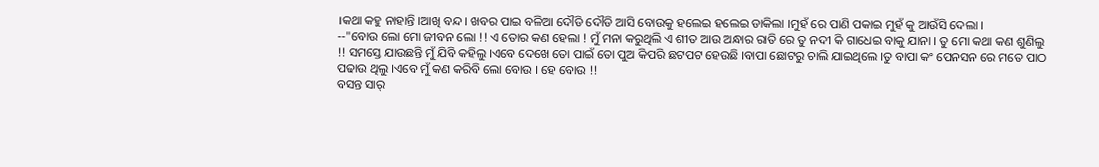।କଥା କହୁ ନାହାନ୍ତି ।ଆଖି ବନ୍ଦ । ଖବର ପାଇ ବଳିଆ ଦୌଡି ଦୌଡି ଆସି ବୋଉକୁ ହଲେଇ ହଲେଇ ଡାକିଲା ।ମୁହଁ ରେ ପାଣି ପକାଇ ମୁହଁ କୁ ଆଉଁସି ଦେଲା ।
--"ବୋଉ ଲୋ ମୋ ଜୀବନ ଲୋ !! ଏ ତୋର କଣ ହେଲା ! ମୁଁ ମନା କରୁଥିଲି ଏ ଶୀତ ଆଉ ଅନ୍ଧାର ରାତି ରେ ତୁ ନଦୀ କି ଗାଧେଇ ବାକୁ ଯାନା । ତୁ ମୋ କଥା କଣ ଶୁଣିଲୁ !! ସମସ୍ତେ ଯାଉଛନ୍ତି ମୁଁ ଯିବି କହିଲୁ ।ଏବେ ଦେଖେ ତୋ ପାଇଁ ତୋ ପୁଅ କିପରି ଛଟପଟ ହେଉଛି ।ବାପା ଛୋଟରୁ ଚାଲି ଯାଇଥିଲେ ।ତୁ ବାପା କଂ ପେନସନ ରେ ମତେ ପାଠ ପଢାଉ ଥିଲୁ ।ଏବେ ମୁଁ କଣ କରିବି ଲୋ ବୋଉ । ହେ ବୋଉ !!
ବସନ୍ତ ସାର୍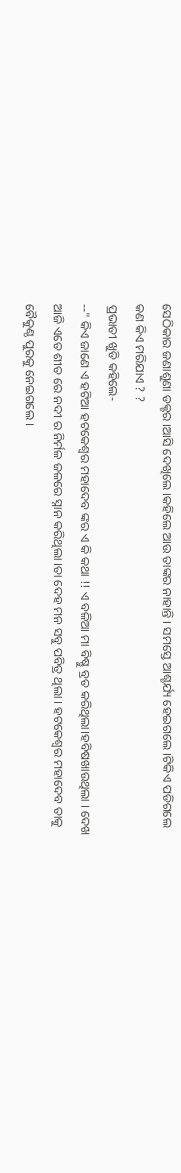ସେଠିକାର ଜଣାଶୁଣା ଡକ୍ଟର ।ଆସି ଦେଖିଲେ ।କହିଲେ ଆଉ ତାଙ୍କର ନାହାନ୍ତି । ସମସ୍ତେ ଆଶ୍ଚର୍ଯ୍ୟ ହେଇଗଲେ ।ଟିକିଏ ପଡିଗଲେ କଣ କିଏ ମରିଯାଏ ? ?
ପ୍ରଭାତୀ ଖୁଡି କହିଲେ-
--" କିଏ ଜାଣେ ଏ ହଟିଆ ହଟକେଶ୍ବର ମହାଦେବ ଙ୍କର ଏ କି କଥା !! ଏ ବଳିଆ ମା ବିଷ୍ଣୁ ବ୍ରତ କରିଥିଲା।ହବିଷଖାଉଥିଲା । ଦେଖ ଆଜି ଏତେ ଶୀତ ରେ ନଦୀ ର ନିର୍ମଳ ଜଳରେ ସ୍ନାନ କରିଥିଲା ।ତା ଦେହ ମନ ସବୁ ପବିତ୍ର ଥିଲା । ହଟକେଶ୍ବର ମହାଦେବ ତାକୁ ବୈକୁଣ୍ଠ ପୁରକୁ ନେଇଗଲେ ।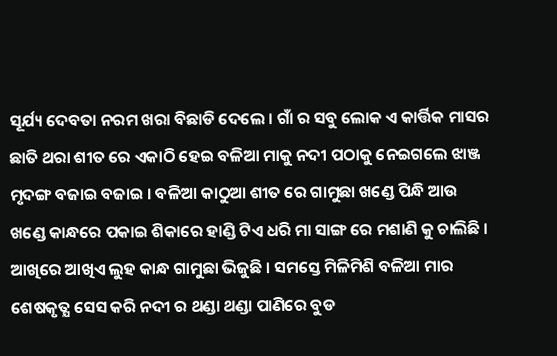ସୂର୍ଯ୍ୟ ଦେବତା ନରମ ଖରା ବିଛାଡି ଦେଲେ । ଗାଁ ର ସବୁ ଲୋକ ଏ କାର୍ତ୍ତିକ ମାସର ଛାତି ଥରା ଶୀତ ରେ ଏକାଠି ହେଇ ବଳିଆ ମାକୁ ନଦୀ ପଠାକୁ ନେଇଗଲେ ଝାଞ୍ଜ ମୃଦଙ୍ଗ ବଜାଇ ବଜାଇ । ବଳିଆ କାଠୁଆ ଶୀତ ରେ ଗାମୁଛା ଖଣ୍ଡେ ପିନ୍ଧି ଆଉ ଖଣ୍ଡେ କାନ୍ଧରେ ପକାଇ ଶିକାରେ ହାଣ୍ଡି ଟିଏ ଧରି ମା ସାଙ୍ଗ ରେ ମଶାଣି କୁ ଚାଲିଛି । ଆଖିରେ ଆଖିଏ ଲୁହ କାନ୍ଧ ଗାମୁଛା ଭିଜୁଛି । ସମସ୍ତେ ମିଳିମିଶି ବଳିଆ ମାର ଶେଷକୃତ୍ଯ ସେସ କରି ନଦୀ ର ଥଣ୍ଡା ଥଣ୍ଡା ପାଣିରେ ବୁଡ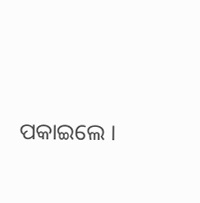ପକାଇଲେ ।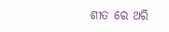ଶୀତ ରେ ଥରି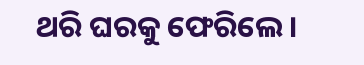ଥରି ଘରକୁ ଫେରିଲେ ।